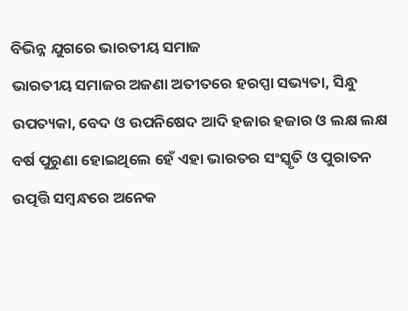ବିଭିନ୍ନ ଯୁଗରେ ଭାରତୀୟ ସମାଜ
ଭାରତୀୟ ସମାଜର ଅଜଣା ଅତୀତରେ ହରପ୍ପା ସଭ୍ୟତା, ସିନ୍ଧୁ ଉପତ୍ୟକା, ବେଦ ଓ ଉପନିଷେଦ ଆଦି ହଜାର ହଜାର ଓ ଲକ୍ଷ ଲକ୍ଷ ବର୍ଷ ପୁରୁଣା ହୋଇଥିଲେ ହେଁ ଏହା ଭାରତର ସଂସ୍କୃତି ଓ ପୁରାତନ ଉତ୍ପତ୍ତି ସମ୍ବନ୍ଧରେ ଅନେକ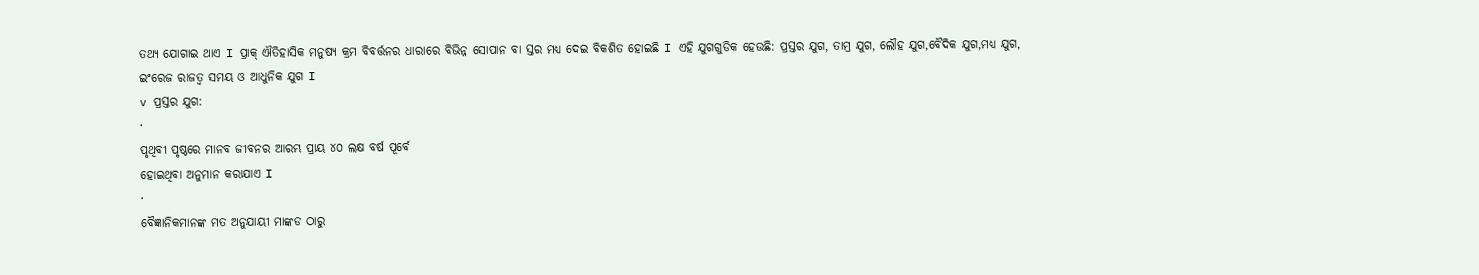ତଥ୍ୟ ଯୋଗାଇ ଥାଏ I ପ୍ରାକ୍ ଐତିହାସିକ ମନୁଷ୍ୟ କ୍ରମ ବିବର୍ତ୍ତନର ଧାରାରେ ବିଭିନ୍ନ ସୋପାନ ବା ସ୍ତର ମଧ୍ୟ ଦେଇ ବିକଶିତ ହୋଇଛି I ଏହି ଯୁଗଗୁଡିକ ହେଉଛି: ପ୍ରସ୍ତର ଯୁଗ, ତାମ୍ର ଯୁଗ, ଲୌହ ଯୁଗ,ବୈଦିକ ଯୁଗ,ମଧ୍ୟ ଯୁଗ, ଇଂରେଜ ରାଜତ୍ଵ ସମୟ ଓ ଆଧୁନିକ ଯୁଗ I
v ପ୍ରସ୍ତର ଯୁଗ:
·
ପୃଥିବୀ ପୃଷ୍ଠରେ ମାନବ ଜୀବନର ଆରମ୍ଭ ପ୍ରାୟ ୪୦ ଲକ୍ଷ ବର୍ଷ ପୂର୍ବେ
ହୋଇଥିବା ଅନୁମାନ କରାଯାଏ I
·
ବୈଜ୍ଞାନିକମାନଙ୍କ ମତ ଅନୁଯାୟୀ ମାଙ୍କଡ ଠାରୁ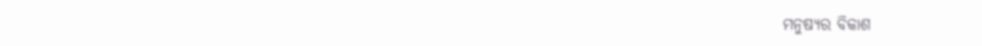ମନୁଷ୍ୟର ବିକାଶ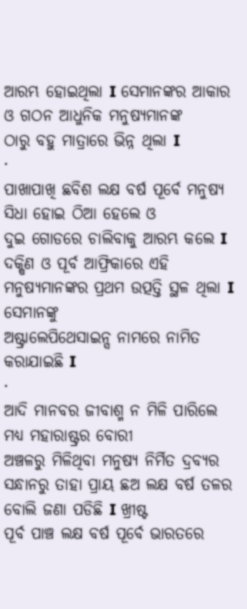ଆରମ୍ଭ ହୋଇଥିଲା I ସେମାନଙ୍କର ଆକାର ଓ ଗଠନ ଆଧୁନିକ ମନୁଷ୍ୟମାନଙ୍କ
ଠାରୁ ବହୁ ମାତ୍ରାରେ ଭିନ୍ନ ଥିଲା I
·
ପାଖାପାଖି ଛବିଶ ଲକ୍ଷ ବର୍ଷ ପୂର୍ବେ ମନୁଷ୍ୟ ସିଧା ହୋଇ ଠିଆ ହେଲେ ଓ
ଦୁଇ ଗୋଡରେ ଚାଲିବାକୁ ଆରମ୍ଭ କଲେ I ଦକ୍ଷିଣ ଓ ପୂର୍ବ ଆଫ୍ରିକାରେ ଏହି
ମନୁଷ୍ୟମାନଙ୍କର ପ୍ରଥମ ଉତ୍ପତ୍ତି ସ୍ଥଳ ଥିଲା I ସେମାନଙ୍କୁ
ଅଷ୍ଟ୍ରାଲେପିଥେସାଇନ୍ସ ନାମରେ ନାମିତ କରାଯାଇଛି I
·
ଆଦି ମାନବର ଜୀବାଶ୍ମ ନ ମିଳି ପାରିଲେ ମଧ୍ୟ ମହାରାଷ୍ଟ୍ରର ବୋରୀ
ଅଞ୍ଚଳରୁ ମିଳିଥିବା ମନୁଷ୍ୟ ନିର୍ମିତ ଦ୍ରବ୍ୟର ସନ୍ଧାନରୁ ତାହା ପ୍ରାୟ ଛଅ ଲକ୍ଷ ବର୍ଷ ତଳର
ବୋଲି ଜଣା ପଡିଛି I ଖ୍ରୀଷ୍ଟ
ପୂର୍ବ ପାଞ୍ଚ ଲକ୍ଷ ବର୍ଷ ପୂର୍ବେ ଭାରତରେ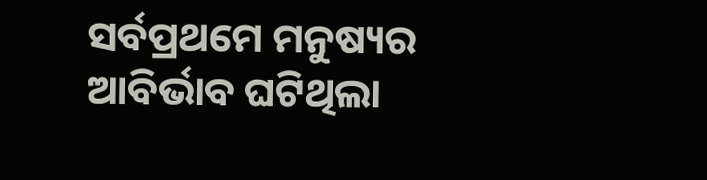ସର୍ବପ୍ରଥମେ ମନୁଷ୍ୟର ଆବିର୍ଭାବ ଘଟିଥିଲା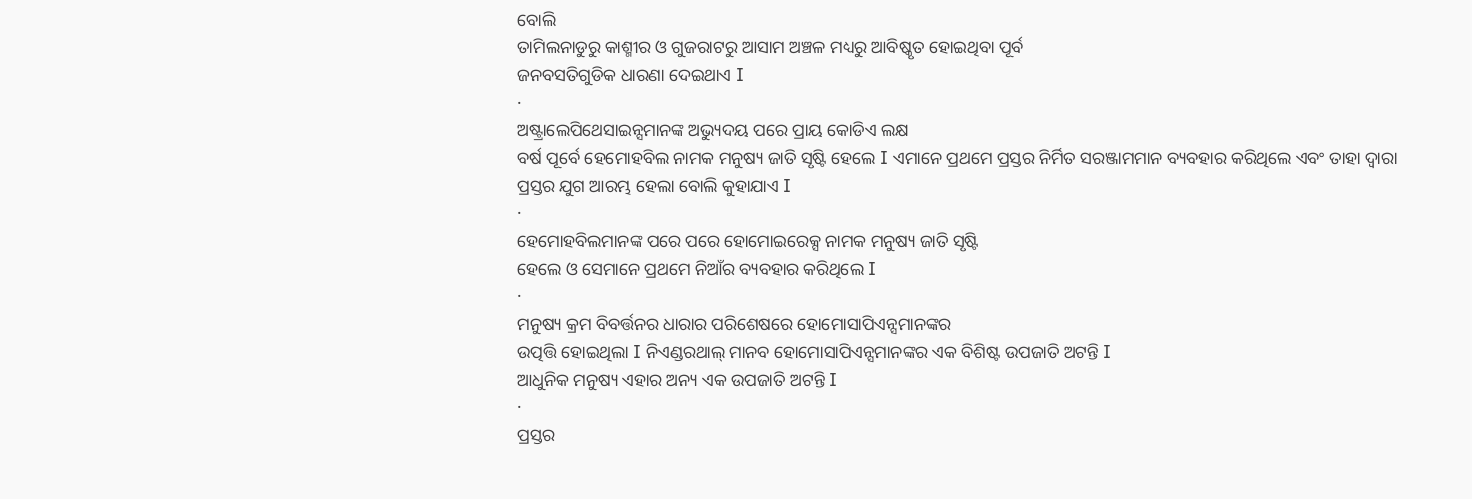ବୋଲି
ତାମିଲନାଡୁରୁ କାଶ୍ମୀର ଓ ଗୁଜରାଟରୁ ଆସାମ ଅଞ୍ଚଳ ମଧ୍ୟରୁ ଆବିଷ୍କୃତ ହୋଇଥିବା ପୂର୍ବ
ଜନବସତିଗୁଡିକ ଧାରଣା ଦେଇଥାଏ I
·
ଅଷ୍ଟ୍ରାଲେପିଥେସାଇନ୍ସମାନଙ୍କ ଅଭ୍ୟୁଦୟ ପରେ ପ୍ରାୟ କୋଡିଏ ଲକ୍ଷ
ବର୍ଷ ପୂର୍ବେ ହେମୋହବିଲ ନାମକ ମନୁଷ୍ୟ ଜାତି ସୃଷ୍ଟି ହେଲେ I ଏମାନେ ପ୍ରଥମେ ପ୍ରସ୍ତର ନିର୍ମିତ ସରଞ୍ଜାମମାନ ବ୍ୟବହାର କରିଥିଲେ ଏବଂ ତାହା ଦ୍ଵାରା
ପ୍ରସ୍ତର ଯୁଗ ଆରମ୍ଭ ହେଲା ବୋଲି କୁହାଯାଏ I
·
ହେମୋହବିଲମାନଙ୍କ ପରେ ପରେ ହୋମୋଇରେକ୍ସ ନାମକ ମନୁଷ୍ୟ ଜାତି ସୃଷ୍ଟି
ହେଲେ ଓ ସେମାନେ ପ୍ରଥମେ ନିଆଁର ବ୍ୟବହାର କରିଥିଲେ I
·
ମନୁଷ୍ୟ କ୍ରମ ବିବର୍ତ୍ତନର ଧାରାର ପରିଶେଷରେ ହୋମୋସାପିଏନ୍ସମାନଙ୍କର
ଉତ୍ପତ୍ତି ହୋଇଥିଲା I ନିଏଣ୍ଡରଥାଲ୍ ମାନବ ହୋମୋସାପିଏନ୍ସମାନଙ୍କର ଏକ ବିଶିଷ୍ଟ ଉପଜାତି ଅଟନ୍ତି I
ଆଧୁନିକ ମନୁଷ୍ୟ ଏହାର ଅନ୍ୟ ଏକ ଉପଜାତି ଅଟନ୍ତି I
·
ପ୍ରସ୍ତର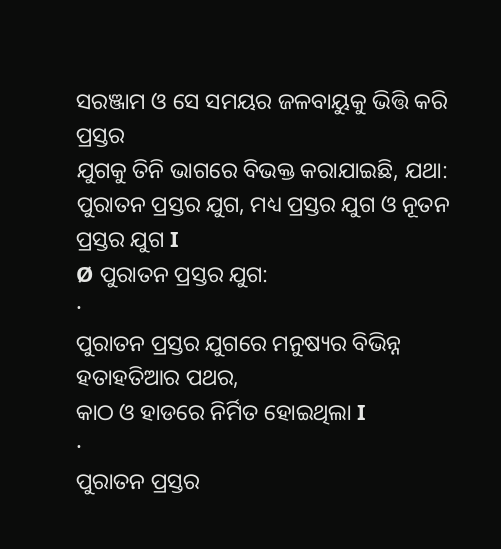ସରଞ୍ଜାମ ଓ ସେ ସମୟର ଜଳବାୟୁକୁ ଭିତ୍ତି କରି ପ୍ରସ୍ତର
ଯୁଗକୁ ତିନି ଭାଗରେ ବିଭକ୍ତ କରାଯାଇଛି, ଯଥା: ପୁରାତନ ପ୍ରସ୍ତର ଯୁଗ, ମଧ୍ୟ ପ୍ରସ୍ତର ଯୁଗ ଓ ନୂତନ ପ୍ରସ୍ତର ଯୁଗ I
Ø ପୁରାତନ ପ୍ରସ୍ତର ଯୁଗ:
·
ପୁରାତନ ପ୍ରସ୍ତର ଯୁଗରେ ମନୁଷ୍ୟର ବିଭିନ୍ନ ହତାହତିଆର ପଥର,
କାଠ ଓ ହାଡରେ ନିର୍ମିତ ହୋଇଥିଲା I
·
ପୁରାତନ ପ୍ରସ୍ତର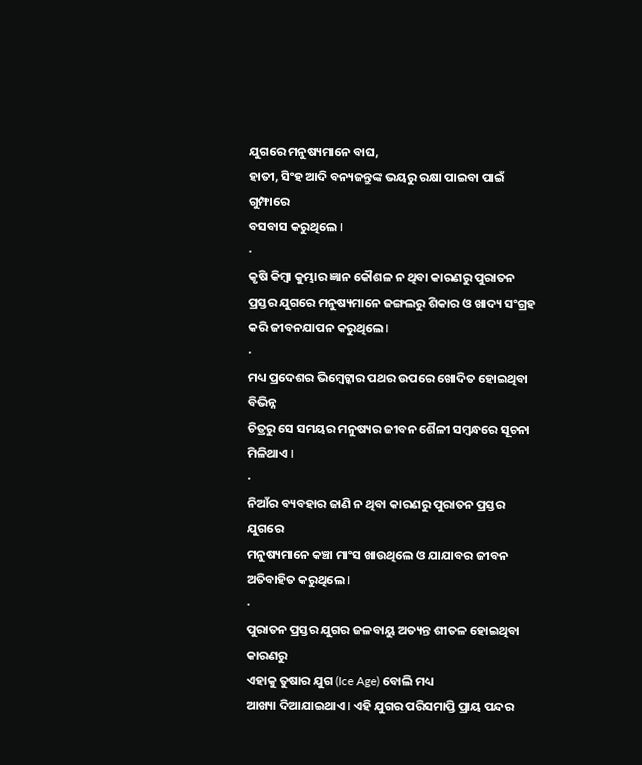ଯୁଗରେ ମନୁଷ୍ୟମାନେ ବାଘ,
ହାତୀ, ସିଂହ ଆଦି ବନ୍ୟଜନ୍ତୁଙ୍କ ଭୟରୁ ରକ୍ଷା ପାଇବା ପାଇଁ ଗୁମ୍ଫାରେ
ବସବାସ କରୁଥିଲେ I
·
କୃଷି କିମ୍ବା କୁମ୍ଭାର ଜ୍ଞାନ କୌଶଳ ନ ଥିବା କାରଣରୁ ପୁରାତନ
ପ୍ରସ୍ତର ଯୁଗରେ ମନୁଷ୍ୟମାନେ ଜଙ୍ଗଲରୁ ଶିକାର ଓ ଖାଦ୍ୟ ସଂଗ୍ରହ କରି ଜୀବନଯାପନ କରୁଥିଲେ I
·
ମଧ୍ୟ ପ୍ରଦେଶର ଭିମ୍ବେଟ୍କାର ପଥର ଉପରେ ଖୋଦିତ ହୋଇଥିବା ବିଭିନ୍ନ
ଚିତ୍ରରୁ ସେ ସମୟର ମନୁଷ୍ୟର ଜୀବନ ଶୈଳୀ ସମ୍ବନ୍ଧରେ ସୂଚନା ମିଳିଥାଏ I
·
ନିଆଁର ବ୍ୟବହାର ଜାଣି ନ ଥିବା କାରଣରୁ ପୁରାତନ ପ୍ରସ୍ତର ଯୁଗରେ
ମନୁଷ୍ୟମାନେ କଞ୍ଚା ମାଂସ ଖାଉଥିଲେ ଓ ଯାଯାବର ଜୀବନ ଅତିବାହିତ କରୁଥିଲେ I
·
ପୁରାତନ ପ୍ରସ୍ତର ଯୁଗର ଜଳବାୟୁ ଅତ୍ୟନ୍ତ ଶୀତଳ ହୋଇଥିବା କାରଣରୁ
ଏହାକୁ ତୁଷାର ଯୁଗ (Ice Age) ବୋଲି ମଧ୍ୟ
ଆଖ୍ୟା ଦିଆଯାଇଥାଏ I ଏହି ଯୁଗର ପରିସମାପ୍ତି ପ୍ରାୟ ପନ୍ଦର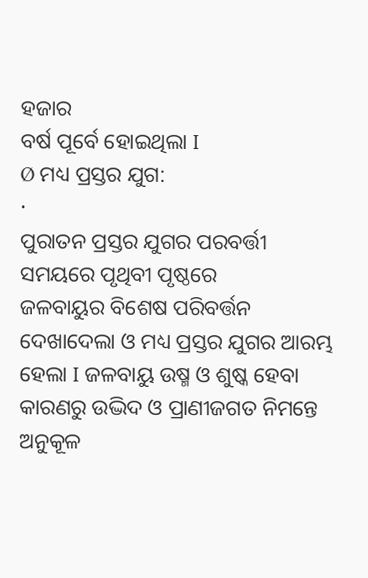ହଜାର
ବର୍ଷ ପୂର୍ବେ ହୋଇଥିଲା I
Ø ମଧ୍ୟ ପ୍ରସ୍ତର ଯୁଗ:
·
ପୁରାତନ ପ୍ରସ୍ତର ଯୁଗର ପରବର୍ତ୍ତୀ ସମୟରେ ପୃଥିବୀ ପୃଷ୍ଠରେ
ଜଳବାୟୁର ବିଶେଷ ପରିବର୍ତ୍ତନ ଦେଖାଦେଲା ଓ ମଧ୍ୟ ପ୍ରସ୍ତର ଯୁଗର ଆରମ୍ଭ ହେଲା I ଜଳବାୟୁ ଉଷ୍ମ ଓ ଶୁଷ୍କ ହେବା କାରଣରୁ ଉଦ୍ଭିଦ ଓ ପ୍ରାଣୀଜଗତ ନିମନ୍ତେ ଅନୁକୂଳ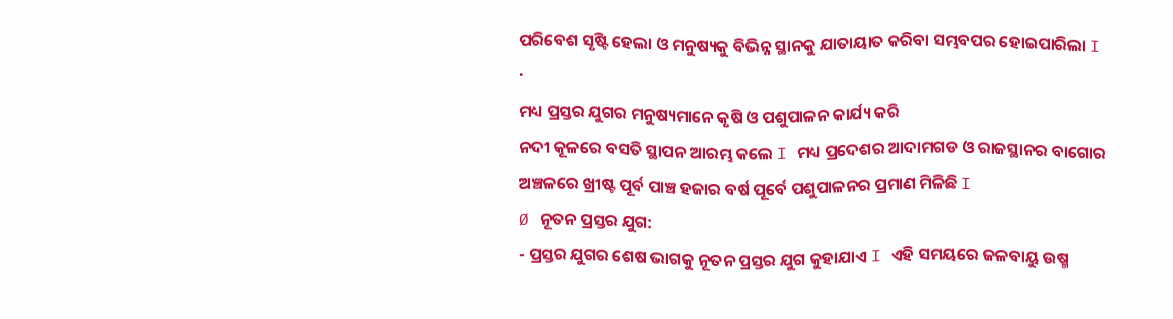ପରିବେଶ ସୃଷ୍ଟି ହେଲା ଓ ମନୁଷ୍ୟକୁ ବିଭିନ୍ନ ସ୍ଥାନକୁ ଯାତାୟାତ କରିବା ସମ୍ଭବପର ହୋଇପାରିଲା I
·
ମଧ୍ୟ ପ୍ରସ୍ତର ଯୁଗର ମନୁଷ୍ୟମାନେ କୃଷି ଓ ପଶୁପାଳନ କାର୍ଯ୍ୟ କରି
ନଦୀ କୂଳରେ ବସତି ସ୍ଥାପନ ଆରମ୍ଭ କଲେ I ମଧ୍ୟ ପ୍ରଦେଶର ଆଦାମଗଡ ଓ ରାଜସ୍ଥାନର ବାଗୋର
ଅଞ୍ଚଳରେ ଖ୍ରୀଷ୍ଟ ପୂର୍ବ ପାଞ୍ଚ ହଜାର ବର୍ଷ ପୂର୍ବେ ପଶୁପାଳନର ପ୍ରମାଣ ମିଳିଛି I
Ø ନୂତନ ପ୍ରସ୍ତର ଯୁଗ:
- ପ୍ରସ୍ତର ଯୁଗର ଶେଷ ଭାଗକୁ ନୂତନ ପ୍ରସ୍ତର ଯୁଗ କୁହାଯାଏ I ଏହି ସମୟରେ ଜଳବାୟୁ ଉଷ୍ମ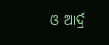ଓ ଆର୍ଦ୍ର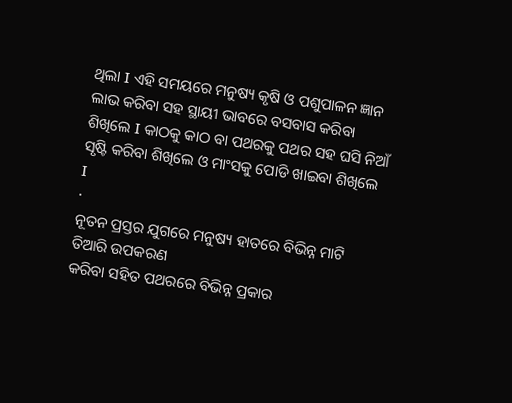ଥିଲା I ଏହି ସମୟରେ ମନୁଷ୍ୟ କୃଷି ଓ ପଶୁପାଳନ ଜ୍ଞାନ ଲାଭ କରିବା ସହ ସ୍ଥାୟୀ ଭାବରେ ବସବାସ କରିବା ଶିଖିଲେ I କାଠକୁ କାଠ ବା ପଥରକୁ ପଥର ସହ ଘସି ନିଆଁ ସୃଷ୍ଟି କରିବା ଶିଖିଲେ ଓ ମାଂସକୁ ପୋଡି ଖାଇବା ଶିଖିଲେ I
·
ନୂତନ ପ୍ରସ୍ତର ଯୁଗରେ ମନୁଷ୍ୟ ହାତରେ ବିଭିନ୍ନ ମାଟି ତିଆରି ଉପକରଣ
କରିବା ସହିତ ପଥରରେ ବିଭିନ୍ନ ପ୍ରକାର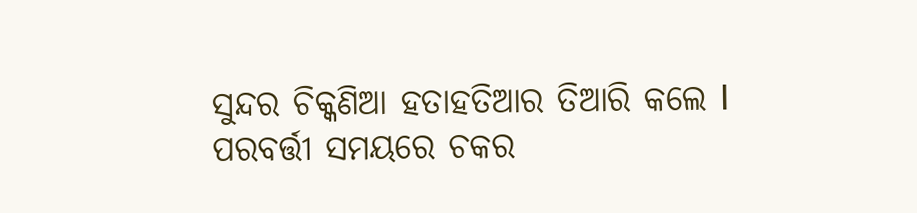ସୁନ୍ଦର ଚିକ୍କଣିଆ ହତାହତିଆର ତିଆରି କଲେ I ପରବର୍ତ୍ତୀ ସମୟରେ ଚକର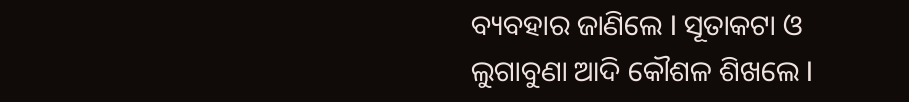ବ୍ୟବହାର ଜାଣିଲେ I ସୂତାକଟା ଓ
ଲୁଗାବୁଣା ଆଦି କୌଶଳ ଶିଖଲେ I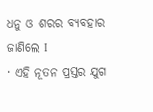ଧନୁ ଓ ଶରର ବ୍ୟବହାର ଜାଣିଲେ I
· ଏହି ନୂତନ ପ୍ରସ୍ତର ଯୁଗ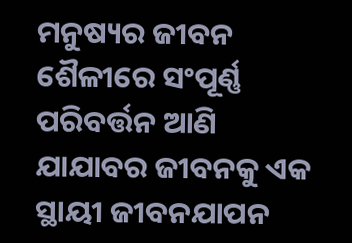ମନୁଷ୍ୟର ଜୀବନ ଶୈଳୀରେ ସଂପୂର୍ଣ୍ଣ ପରିବର୍ତ୍ତନ ଆଣି ଯାଯାବର ଜୀବନକୁ ଏକ ସ୍ଥାୟୀ ଜୀବନଯାପନ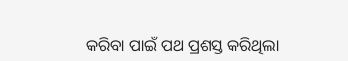କରିବା ପାଇଁ ପଥ ପ୍ରଶସ୍ତ କରିଥିଲା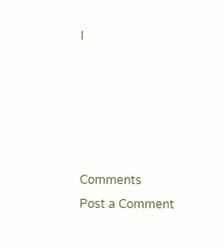I





Comments
Post a Comment